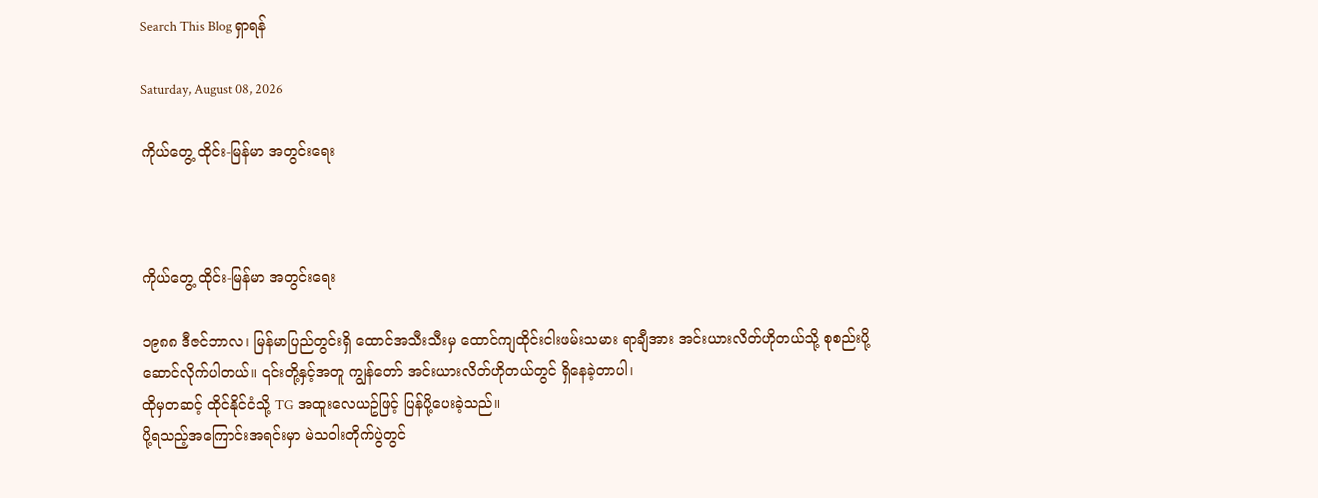Search This Blog ရှာရန်

Saturday, August 08, 2026

ကိုယ်တွေ့ ထိုင်း-မြန်မာ အတွင်းရေး



ကိုယ်တွေ့ ထိုင်း-မြန်မာ အတွင်းရေး

၁၉၈၈ ဒီဇင်ဘာလ၊ မြန်မာပြည်တွင်းရှိ ထောင်အသီးသီးမှ ထောင်ကျထိုင်းငါးဖမ်းသမား ရာချီအား အင်းယားလိတ်ဟိုတယ်သို့ စုစည်းပို့ဆောင်လိုက်ပါတယ်။ ၎င်းတို့နှင့်အတူ ကျွန်တော် အင်းယားလိတ်ဟိုတယ်တွင် ရှိနေခဲ့တာပါ၊
ထိုမှတဆင့် ထိုင်နိုင်ငံသို့ TG အထူးလေယဥ်ဖြင့် ပြန်ပို့ပေးခဲ့သည်။
ပို့ရသည့်အကြောင်းအရင်းမှာ မဲသဝါးတိုက်ပွဲတွင်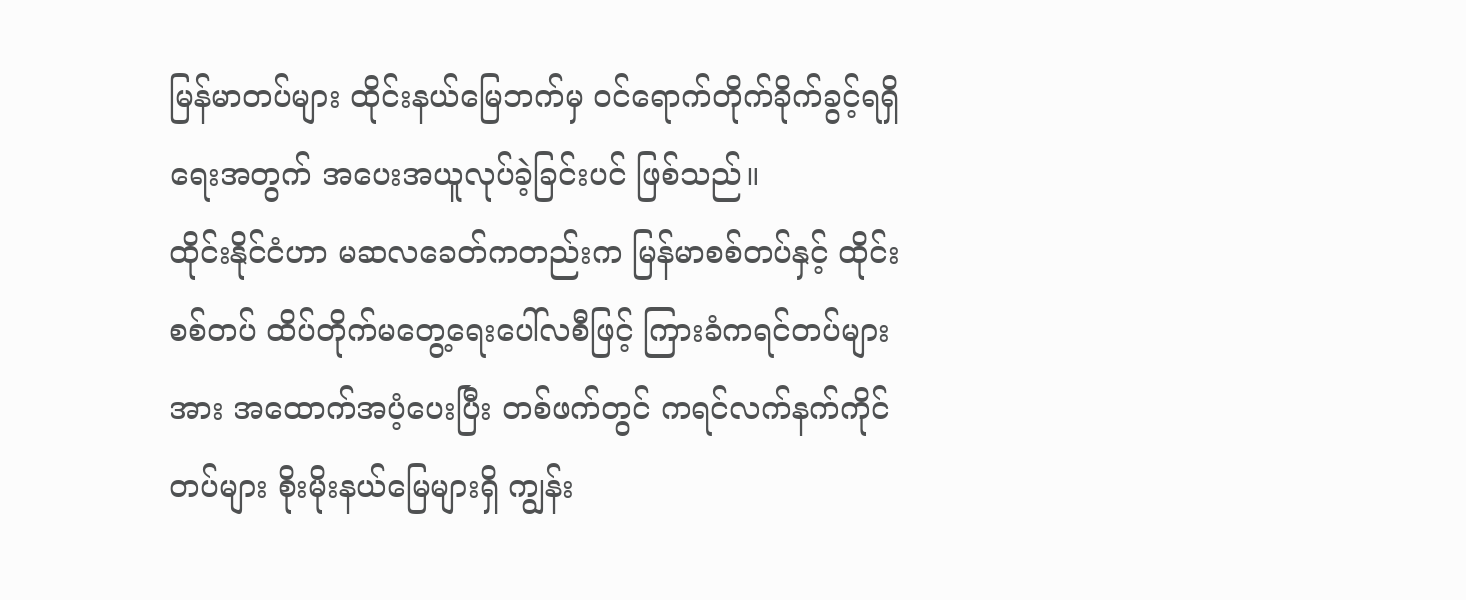မြန်မာတပ်များ ထိုင်းနယ်မြေဘက်မှ ဝင်ရောက်တိုက်ခိုက်ခွင့်ရရှိရေးအတွက် အပေးအယူလုပ်ခဲ့ခြင်းပင် ဖြစ်သည်။
ထိုင်းနိုင်ငံဟာ မဆလခေတ်ကတည်းက မြန်မာစစ်တပ်နှင့် ထိုင်းစစ်တပ် ထိပ်တိုက်မတွေ့ရေးပေါ်လစီဖြင့် ကြားခံကရင်တပ်များအား အထောက်အပံ့ပေးပြီး တစ်ဖက်တွင် ကရင်လက်နက်ကိုင်တပ်များ စိုးမိုးနယ်မြေများရှိ ကျွန်း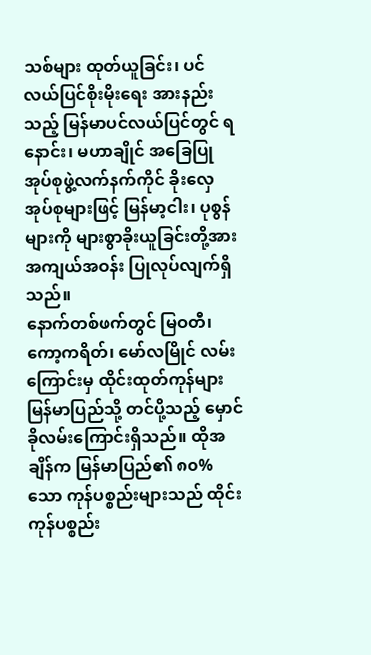သစ်များ ထုတ်ယူခြင်း၊ ပင်လယ်ပြင်စိုးမိုးရေး အားနည်းသည့် မြန်မာပင်လယ်ပြင်တွင် ရနောင်း၊ မဟာချိုင် အခြေပြု အုပ်စုဖွဲ့လက်နက်ကိုင် ခိုးလှေအုပ်စုများဖြင့် မြန်မာ့ငါး၊ ပုစွန်များကို များစွာခိုးယူခြင်းတို့အား အကျယ်အဝန်း ပြုလုပ်လျက်ရှိသည်။
နောက်တစ်ဖက်တွင် မြဝတီ၊ ကော့ကရိတ်၊ မော်လမြိုင် လမ်းကြောင်းမှ ထိုင်းထုတ်ကုန်များ မြန်မာပြည်သို့ တင်ပို့သည့် မှောင်ခိုလမ်းကြောင်းရှိသည်။ ထိုအချိန်က မြန်မာပြည်၏ ၈၀% သော ကုန်ပစ္စည်းများသည် ထိုင်းကုန်ပစ္စည်း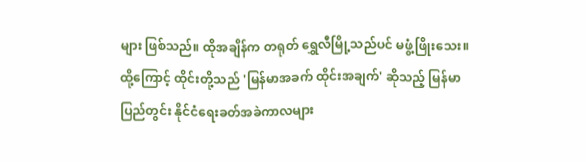များ ဖြစ်သည်။ ထိုအချိန်က တရုတ် ရွှေလီမြို့သည်ပင် မဖွံ့ဖြိုးသေး။
ထို့ကြောင့် ထိုင်းတို့သည် 'မြန်မာအခက် ထိုင်းအချက်' ဆိုသည့် မြန်မာပြည်တွင်း နိုင်ငံရေးခတ်အခဲကာလများ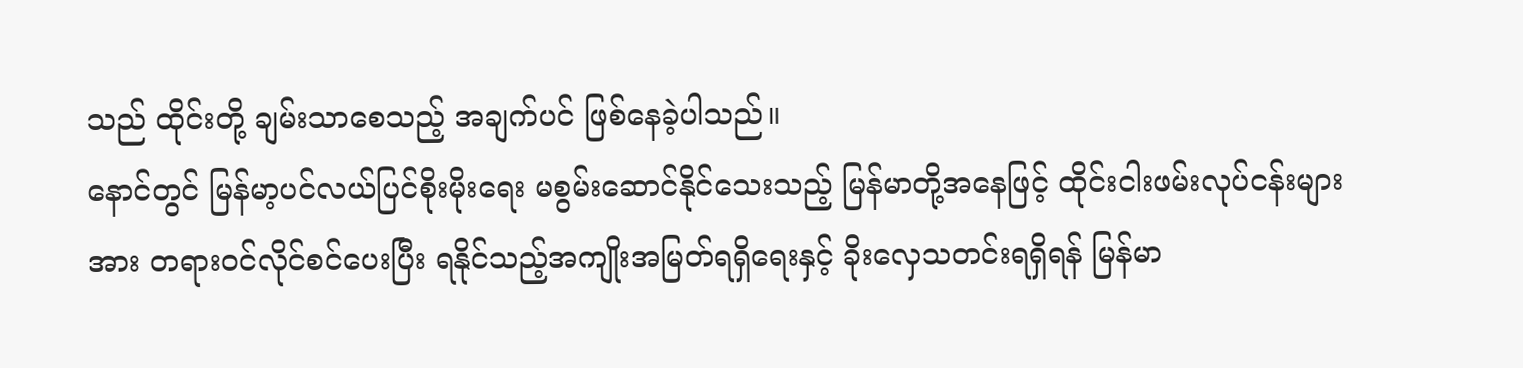သည် ထိုင်းတို့ ချမ်းသာစေသည့် အချက်ပင် ဖြစ်နေခဲ့ပါသည်။
နောင်တွင် မြန်မာ့ပင်လယ်ပြင်စိုးမိုးရေး မစွမ်းဆောင်နိုင်သေးသည့် မြန်မာတို့အနေဖြင့် ထိုင်းငါးဖမ်းလုပ်ငန်းများအား တရားဝင်လိုင်စင်ပေးပြီး ရနိုင်သည့်အကျိုးအမြတ်ရရှိရေးနှင့် ခိုးလှေသတင်းရရှိရန် မြန်မာ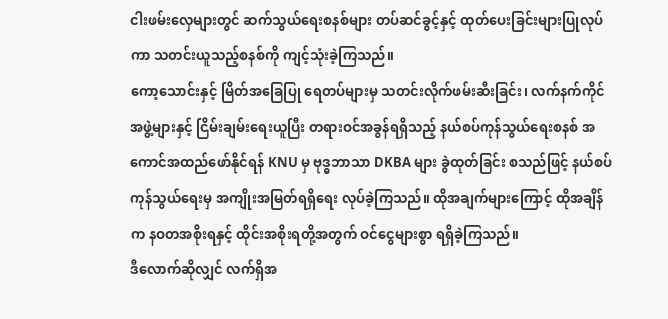ငါးဖမ်းလှေများတွင် ဆက်သွယ်ရေးစနစ်များ တပ်ဆင်ခွင့်နှင့် ထုတ်ပေးခြင်းများပြုလုပ်ကာ သတင်းယူသည့်စနစ်ကို ကျင့်သုံးခဲ့ကြသည်။
ကော့သောင်းနှင့် မြိတ်အခြေပြု ရေတပ်များမှ သတင်းလိုက်ဖမ်းဆီးခြင်း၊ လက်နက်ကိုင်အဖွဲ့များနှင့် ငြိမ်းချမ်းရေးယူပြီး တရားဝင်အခွန်ရရှိသည့် နယ်စပ်ကုန်သွယ်ရေးစနစ် အကောင်အထည်ဖော်နိုင်ရန် KNU မှ ဗုဒ္ဓဘာသာ DKBA များ ခွဲထုတ်ခြင်း စသည်ဖြင့် နယ်စပ်ကုန်သွယ်ရေးမှ အကျိုးအမြတ်ရရှိရေး လုပ်ခဲ့ကြသည်။ ထိုအချက်များကြောင့် ထိုအချိန်က နဝတအစိုးရနှင့် ထိုင်းအစိုးရတို့အတွက် ဝင်ငွေများစွာ ရရှိခဲ့ကြသည်။
ဒီလောက်ဆိုလျှင် လက်ရှိအ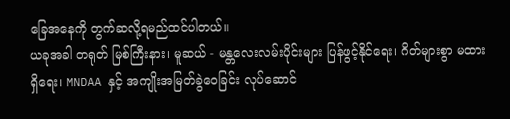ခြေအနေကို တွက်ဆလို့ရမည်ထင်ပါတယ်။
ယခုအခါ တရုတ် မြစ်ကြီးနား၊ မူဆယ် - မန္တလေးလမ်းပိုင်းများ ပြန်ဖွင့်နိုင်ရေး၊ ဂိတ်များစွာ မထားရှိရေး၊ MNDAA နှင့် အကျိုးအမြတ်ခွဲဝေခြင်း လုပ်ဆောင်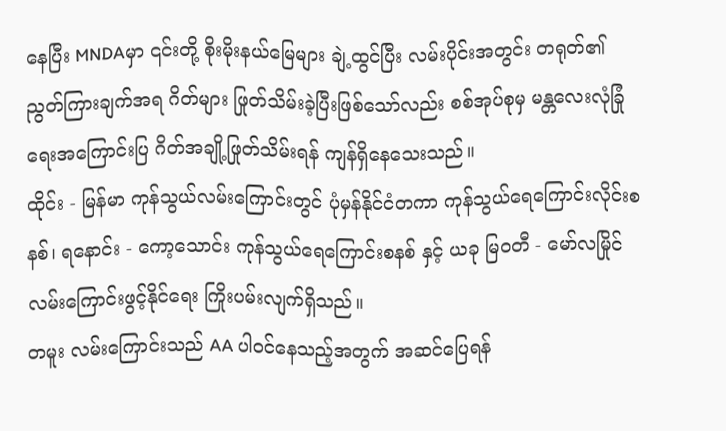နေပြီး MNDAမှာ ၎င်းတို့ စိုးမိုးနယ်မြေများ ချဲ့ထွင်ပြီး လမ်းပိုင်းအတွင်း တရုတ်၏ ညွတ်ကြားချက်အရ ဂိတ်များ ဖြုတ်သိမ်းခဲ့ပြီးဖြစ်သော်လည်း စစ်အုပ်စုမှ မန္တလေးလုံခြုံရေးအကြောင်းပြ ဂိတ်အချို့ဖြုတ်သိမ်းရန် ကျန်ရှိနေသေးသည်။
ထိုင်း - မြန်မာ ကုန်သွယ်လမ်းကြောင်းတွင် ပုံမှန်နိုင်ငံတကာ ကုန်သွယ်ရေကြောင်းလိုင်းစနစ်၊ ရနောင်း - ကော့သောင်း ကုန်သွယ်ရေကြောင်းစနစ် နှင့် ယခု မြဝတီ - မော်လမြိုင် လမ်းကြောင်းဖွင့်နိုင်ရေး ကြိုးပမ်းလျက်ရှိသည်။
တမူး လမ်းကြောင်းသည် AA ပါဝင်နေသည့်အတွက် အဆင်ပြေရန်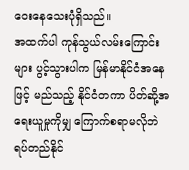ဝေးနေသေးပုံရှိသည်။
အထက်ပါ ကုန်သွယ်လမ်းကြောင်းများ ပွင့်သွားပါက မြန်မာနိုင်ငံအနေဖြင့် မည်သည့် နိုင်ငံတကာ ပိတ်ဆို့အရေးယူမှုကိုမျှ ကြောက်စရာမလိုဘဲ ရပ်တည်နိုင်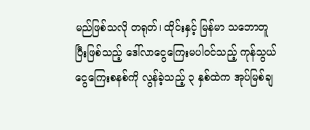မည်ဖြစ်သလို တရုတ်၊ ထိုင်းနှင့် မြန်မာ သဘောတူပြီးဖြစ်သည့် ဒေါ်လာငွေကြေးမပါဝင်သည့် ကုန်သွယ်ငွေကြေးစနစ်ကို လွန်ခဲ့သည့် ၃ နှစ်ထဲက အုပ်မြစ်ချ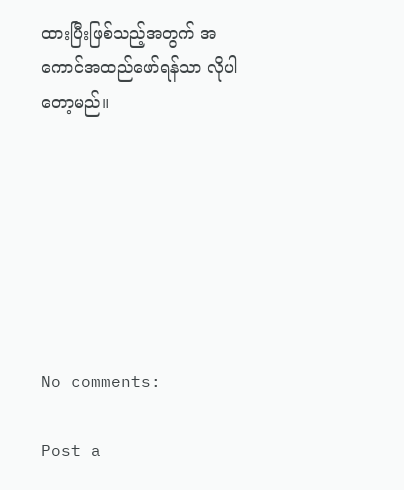ထားပြီးဖြစ်သည့်အတွက် အကောင်အထည်ဖော်ရန်သာ လိုပါတော့မည်။







No comments:

Post a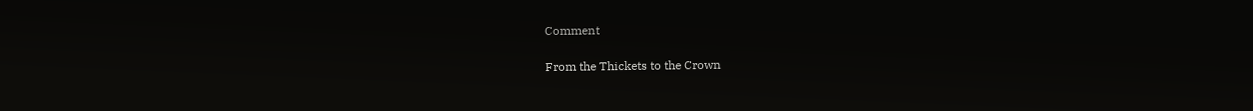Comment

From the Thickets to the Crown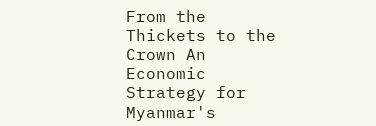From the Thickets to the Crown An Economic Strategy for Myanmar's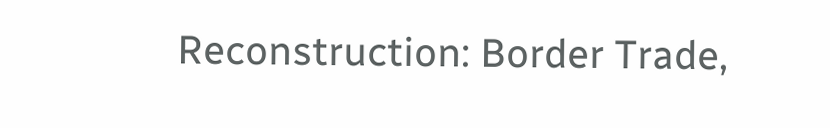Reconstruction: Border Trade,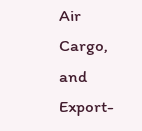Air Cargo, and Export-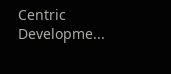Centric Developme...